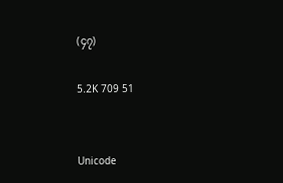(၄၇)

5.2K 709 51


Unicode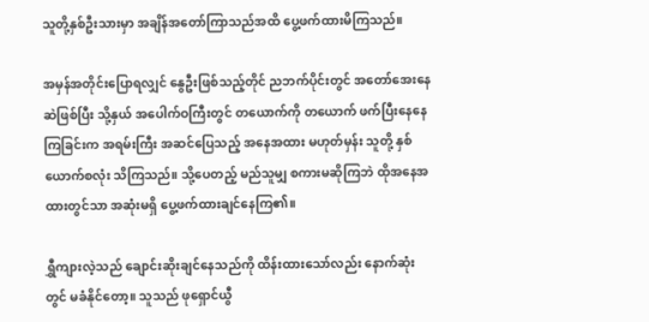သူတို့နှစ်ဦးသားမှာ အချိန်အတော်ကြာသည်အထိ ပွေ့ဖက်ထားမိကြသည်။

အမှန်အတိုင်းပြောရလျှင် နွေဦးဖြစ်သည့်တိုင် ညဘက်ပိုင်းတွင် အတော်အေးနေဆဲဖြစ်ပြီး သို့နှယ် အပေါက်ဝကြီးတွင် တယောက်ကို တယောက် ဖက်ပြီးနေနေကြခြင်းက အရမ်းကြီး အဆင်ပြေသည့် အနေအထား မဟုတ်မှန်း သူတို့ နှစ်ယောက်စလုံး သိကြသည်။ သို့ပေတည့် မည်သူမျှ စကားမဆိုကြဘဲ ထိုအနေအထားတွင်သာ အဆုံးမရှိ ပွေ့ဖက်ထားချင်နေကြ၏။

ရွှီကျားလဲ့သည် ချောင်းဆိုးချင်နေသည်ကို ထိန်းထားသော်လည်း နောက်ဆုံးတွင် မခံနိုင်တော့။ သူသည် ဖုရှောင်ယွီ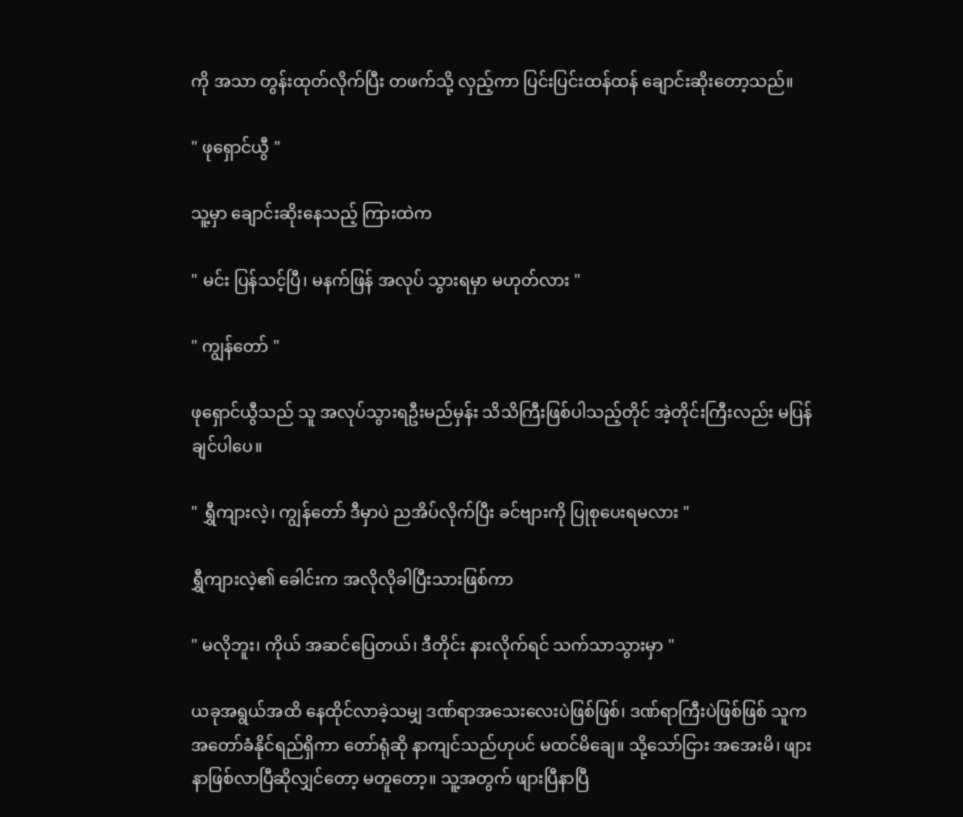ကို အသာ တွန်းထုတ်လိုက်ပြီး တဖက်သို့ လှည့်ကာ ပြင်းပြင်းထန်ထန် ချောင်းဆိုးတော့သည်။

" ဖုရှောင်ယွီ "

သူ့မှာ ချောင်းဆိုးနေသည့် ကြားထဲက

" မင်း ပြန်သင့်ပြီ၊ မနက်ဖြန် အလုပ် သွားရမှာ မဟုတ်လား "

" ကျွန်တော် "

ဖုရှောင်ယွီသည် သူ အလုပ်သွားရဦးမည်မှန်း သိသိကြီးဖြစ်ပါသည့်တိုင် အဲ့တိုင်းကြီးလည်း မပြန်ချင်ပါပေ။

" ရွှီကျားလဲ့၊ ကျွန်တော် ဒီမှာပဲ ညအိပ်လိုက်ပြီး ခင်ဗျားကို ပြုစုပေးရမလား "

ရွှီကျားလဲ့၏ ခေါင်းက အလိုလိုခါပြီးသားဖြစ်ကာ

" မလိုဘူး၊ ကိုယ် အဆင်ပြေတယ်၊ ဒီတိုင်း နားလိုက်ရင် သက်သာသွားမှာ "

ယခုအရွယ်အထိ နေထိုင်လာခဲ့သမျှ ဒဏ်ရာအသေးလေးပဲဖြစ်ဖြစ်၊ ဒဏ်ရာကြီးပဲဖြစ်ဖြစ် သူက အတော်ခံနိုင်ရည်ရှိကာ တော်ရုံဆို နာကျင်သည်ဟုပင် မထင်မိချေ။ သို့သော်ငြား အအေးမိ၊ ဖျားနာဖြစ်လာပြီဆိုလျှင်တော့ မတူတော့။ သူ့အတွက် ဖျားပြီနာပြီ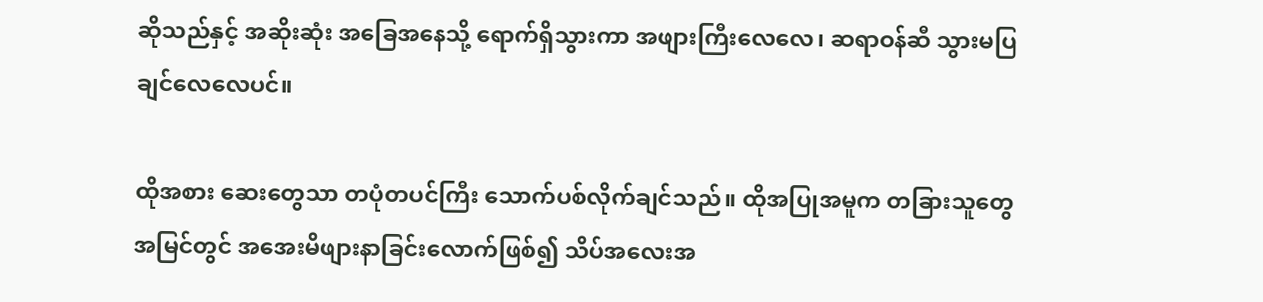ဆိုသည်နှင့် အဆိုးဆုံး အခြေအနေသို့ ရောက်ရှိသွားကာ အဖျားကြီးလေလေ၊ ဆရာဝန်ဆီ သွားမပြချင်လေလေပင်။

ထိုအစား ဆေးတွေသာ တပုံတပင်ကြီး သောက်ပစ်လိုက်ချင်သည်။ ထိုအပြုအမူက တခြားသူတွေ အမြင်တွင် အအေးမိဖျားနာခြင်းလောက်ဖြစ်၍ သိပ်အလေးအ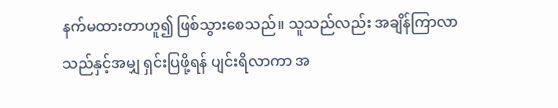နက်မထားတာဟူ၍ ဖြစ်သွားစေသည်။ သူသည်လည်း အချိန်ကြာလာသည်နှင့်အမျှ ရှင်းပြဖို့ရန် ပျင်းရိလာကာ အ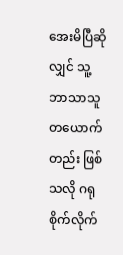အေးမိပြီဆိုလျှင် သူ့ ဘာသာသူ တယောက်တည်း ဖြစ်သလို ဂရုစိုက်လိုက်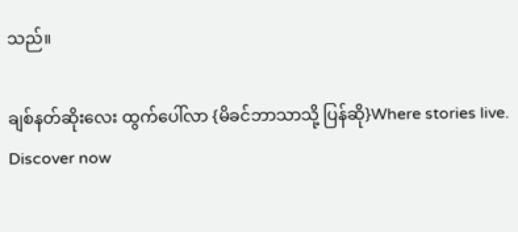သည်။

ချစ်နတ်ဆိုးလေး ထွက်ပေါ်လာ {မိခင်ဘာသာသို့ ပြန်ဆို}Where stories live. Discover now